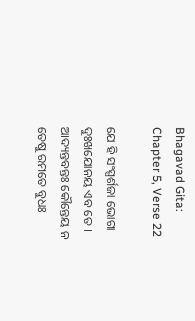Bhagavad Gita: Chapter 5, Verse 22

ଯେ ହି ସଂସ୍ପର୍ଶଜା ଭୋଗା ଦୁଃଖଯୋନୟ ଏବ ତେ ।
ଆଦ୍ୟନ୍ତବନ୍ତଃ କୌନ୍ତେୟ ନ ତେଷୁ ରମତେ ବୁଧଃ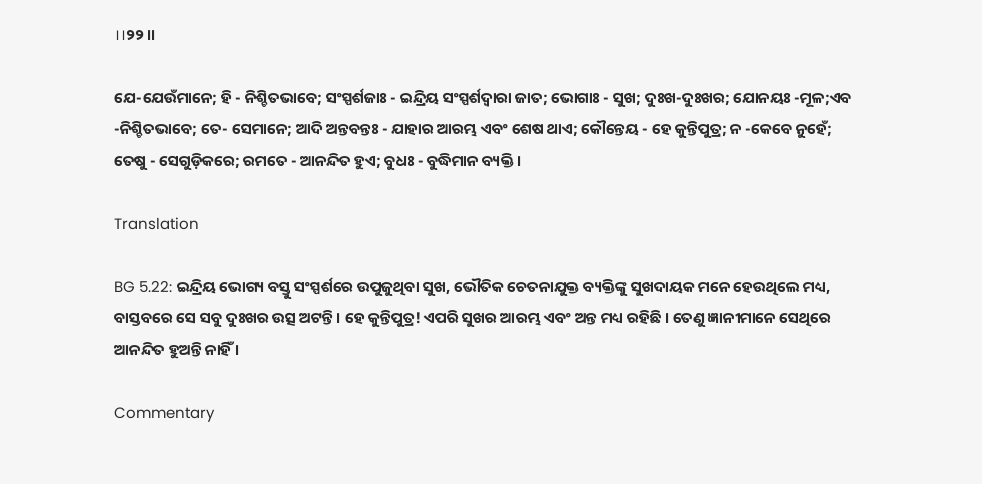।।୨୨।।

ଯେ-ଯେଉଁମାନେ; ହି - ନିଶ୍ଚିତଭାବେ; ସଂସ୍ପର୍ଶଜାଃ - ଇନ୍ଦ୍ରିୟ ସଂସ୍ପର୍ଶଦ୍ୱାରା ଜାତ; ଭୋଗାଃ - ସୁଖ; ଦୁଃଖ-ଦୁଃଖର; ଯୋନୟଃ -ମୂଳ;ଏବ -ନିଶ୍ଚିତଭାବେ; ତେ- ସେମାନେ; ଆଦି ଅନ୍ତବନ୍ତଃ - ଯାହାର ଆରମ୍ଭ ଏବଂ ଶେଷ ଥାଏ; କୌନ୍ତେୟ - ହେ କୁନ୍ତିପୁତ୍ର; ନ -କେବେ ନୁହେଁ; ତେଷୁ - ସେଗୁଡ଼ିକରେ; ରମତେ - ଆନନ୍ଦିତ ହୁଏ; ବୁଧଃ - ବୁଦ୍ଧିମାନ ବ୍ୟକ୍ତି ।

Translation

BG 5.22: ଇନ୍ଦ୍ରିୟ ଭୋଗ୍ୟ ବସ୍ତୁ ସଂସ୍ପର୍ଶରେ ଉପୁଜୁଥିବା ସୁଖ, ଭୌତିକ ଚେତନାଯୁକ୍ତ ବ୍ୟକ୍ତିଙ୍କୁ ସୁଖଦାୟକ ମନେ ହେଉଥିଲେ ମଧ୍ୟ, ବାସ୍ତବରେ ସେ ସବୁ ଦୁଃଖର ଉତ୍ସ ଅଟନ୍ତି । ହେ କୁନ୍ତିପୁତ୍ର! ଏପରି ସୁଖର ଆରମ୍ଭ ଏବଂ ଅନ୍ତ ମଧ୍ୟ ରହିଛି । ତେଣୁ ଜ୍ଞାନୀମାନେ ସେଥିରେ ଆନନ୍ଦିତ ହୁଅନ୍ତି ନାହିଁ ।

Commentary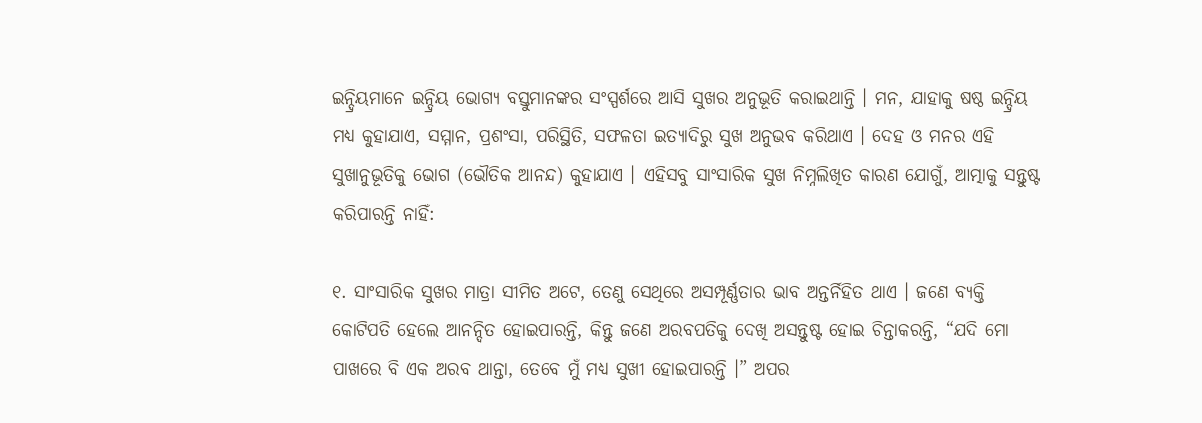ଇନ୍ଦ୍ରିୟମାନେ ଇନ୍ଦ୍ରିୟ ଭୋଗ୍ୟ ବସ୍ତୁମାନଙ୍କର ସଂସ୍ପର୍ଶରେ ଆସି ସୁଖର ଅନୁଭୂତି କରାଇଥାନ୍ତି । ମନ, ଯାହାକୁ ଷଷ୍ଠ ଇନ୍ଦ୍ରିୟ ମଧ୍ୟ କୁହାଯାଏ, ସମ୍ମାନ, ପ୍ରଶଂସା, ପରିସ୍ଥିତି, ସଫଳତା ଇତ୍ୟାଦିରୁ ସୁଖ ଅନୁଭବ କରିଥାଏ । ଦେହ ଓ ମନର ଏହି ସୁଖାନୁଭୂତିକୁ ଭୋଗ (ଭୌତିକ ଆନନ୍ଦ) କୁହାଯାଏ । ଏହିସବୁ ସାଂସାରିକ ସୁଖ ନିମ୍ନଲିଖିତ କାରଣ ଯୋଗୁଁ, ଆତ୍ମାକୁ ସନ୍ତୁଷ୍ଟ କରିପାରନ୍ତି ନାହିଁ:

୧. ସାଂସାରିକ ସୁଖର ମାତ୍ରା ସୀମିତ ଅଟେ, ତେଣୁ ସେଥିରେ ଅସମ୍ପୂର୍ଣ୍ଣତାର ଭାବ ଅନ୍ତର୍ନିହିତ ଥାଏ । ଜଣେ ବ୍ୟକ୍ତି କୋଟିପତି ହେଲେ ଆନନ୍ଦିତ ହୋଇପାରନ୍ତି, କିନ୍ତୁ ଜଣେ ଅରବପତିକୁ ଦେଖି ଅସନ୍ତୁଷ୍ଟ ହୋଇ ଚିନ୍ତାକରନ୍ତି, “ଯଦି ମୋ ପାଖରେ ବି ଏକ ଅରବ ଥାନ୍ତା, ତେବେ ମୁଁ ମଧ୍ୟ ସୁଖୀ ହୋଇପାରନ୍ତି ।” ଅପର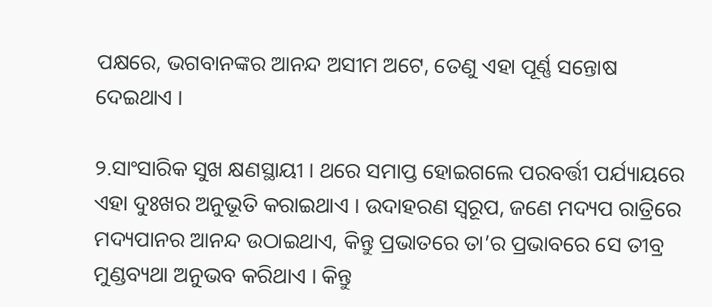ପକ୍ଷରେ, ଭଗବାନଙ୍କର ଆନନ୍ଦ ଅସୀମ ଅଟେ, ତେଣୁ ଏହା ପୂର୍ଣ୍ଣ ସନ୍ତୋଷ ଦେଇଥାଏ ।

୨.ସାଂସାରିକ ସୁଖ କ୍ଷଣସ୍ଥାୟୀ । ଥରେ ସମାପ୍ତ ହୋଇଗଲେ ପରବର୍ତ୍ତୀ ପର୍ଯ୍ୟାୟରେ ଏହା ଦୁଃଖର ଅନୁଭୂତି କରାଇଥାଏ । ଉଦାହରଣ ସ୍ୱରୂପ, ଜଣେ ମଦ୍ୟପ ରାତ୍ରିରେ ମଦ୍ୟପାନର ଆନନ୍ଦ ଉଠାଇଥାଏ, କିନ୍ତୁ ପ୍ରଭାତରେ ତା’ର ପ୍ରଭାବରେ ସେ ତୀବ୍ର ମୁଣ୍ଡବ୍ୟଥା ଅନୁଭବ କରିଥାଏ । କିନ୍ତୁ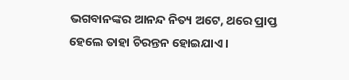ଭଗବାନଙ୍କର ଆନନ୍ଦ ନିତ୍ୟ ଅଟେ, ଥରେ ପ୍ରାପ୍ତ ହେଲେ ତାହା ଚିରନ୍ତନ ହୋଇଯାଏ ।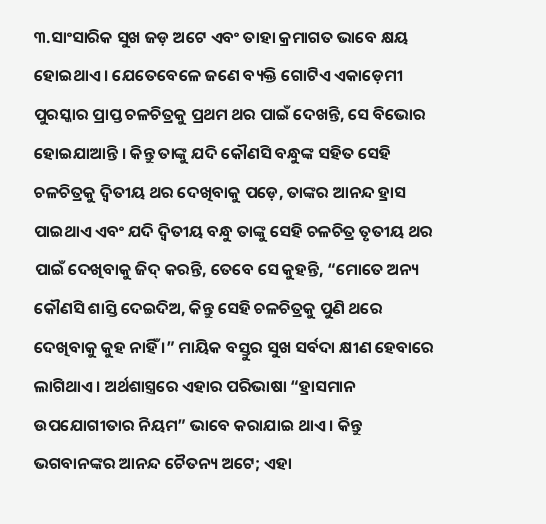୩.ସାଂସାରିକ ସୁଖ ଜଡ଼ ଅଟେ ଏବଂ ତାହା କ୍ରମାଗତ ଭାବେ କ୍ଷୟ ହୋଇଥାଏ । ଯେତେବେଳେ ଜଣେ ବ୍ୟକ୍ତି ଗୋଟିଏ ଏକାଡ଼େମୀ ପୁରସ୍କାର ପ୍ରାପ୍ତ ଚଳଚିତ୍ରକୁ ପ୍ରଥମ ଥର ପାଇଁ ଦେଖନ୍ତି, ସେ ବିଭୋର ହୋଇଯାଆନ୍ତି । କିନ୍ତୁ ତାଙ୍କୁ ଯଦି କୌଣସି ବନ୍ଧୁଙ୍କ ସହିତ ସେହି ଚଳଚିତ୍ରକୁ ଦ୍ୱିତୀୟ ଥର ଦେଖିବାକୁ ପଡ଼େ, ତାଙ୍କର ଆନନ୍ଦ ହ୍ରାସ ପାଇଥାଏ ଏବଂ ଯଦି ଦ୍ୱିତୀୟ ବନ୍ଧୁ ତାଙ୍କୁ ସେହି ଚଳଚିତ୍ର ତୃତୀୟ ଥର ପାଇଁ ଦେଖିବାକୁ ଜିଦ୍ କରନ୍ତି, ତେବେ ସେ କୁହନ୍ତି, “ମୋତେ ଅନ୍ୟ କୌଣସି ଶାସ୍ତି ଦେଇଦିଅ, କିନ୍ତୁ ସେହି ଚଳଚିତ୍ରକୁ ପୁଣି ଥରେ ଦେଖିବାକୁ କୁହ ନାହିଁ ।” ମାୟିକ ବସ୍ତୁର ସୁଖ ସର୍ବଦା କ୍ଷୀଣ ହେବାରେ ଲାଗିଥାଏ । ଅର୍ଥଶାସ୍ତ୍ରରେ ଏହାର ପରିଭାଷା “ହ୍ରାସମାନ ଉପଯୋଗୀତାର ନିୟମ” ଭାବେ କରାଯାଇ ଥାଏ । କିନ୍ତୁ ଭଗବାନଙ୍କର ଆନନ୍ଦ ଚୈତନ୍ୟ ଅଟେ; ଏହା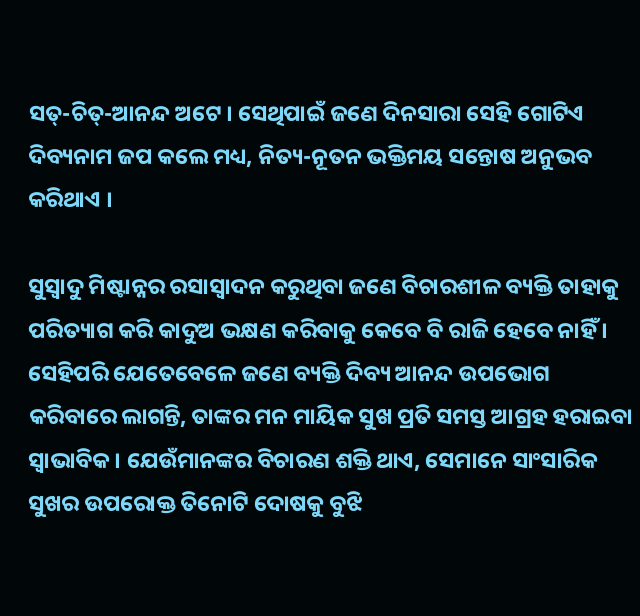ସତ୍‌-ଚିତ୍‌-ଆନନ୍ଦ ଅଟେ । ସେଥିପାଇଁ ଜଣେ ଦିନସାରା ସେହି ଗୋଟିଏ ଦିବ୍ୟନାମ ଜପ କଲେ ମଧ୍ୟ, ନିତ୍ୟ-ନୂତନ ଭକ୍ତିମୟ ସନ୍ତୋଷ ଅନୁଭବ କରିଥାଏ ।

ସୁସ୍ୱାଦୁ ମିଷ୍ଟାନ୍ନର ରସାସ୍ୱାଦନ କରୁଥିବା ଜଣେ ବିଚାରଶୀଳ ବ୍ୟକ୍ତି ତାହାକୁ ପରିତ୍ୟାଗ କରି କାଦୁଅ ଭକ୍ଷଣ କରିବାକୁ କେବେ ବି ରାଜି ହେବେ ନାହିଁ । ସେହିପରି ଯେତେବେଳେ ଜଣେ ବ୍ୟକ୍ତି ଦିବ୍ୟ ଆନନ୍ଦ ଉପଭୋଗ କରିବାରେ ଲାଗନ୍ତି, ତାଙ୍କର ମନ ମାୟିକ ସୁଖ ପ୍ରତି ସମସ୍ତ ଆଗ୍ରହ ହରାଇବା ସ୍ୱାଭାବିକ । ଯେଉଁମାନଙ୍କର ବିଚାରଣ ଶକ୍ତି ଥାଏ, ସେମାନେ ସାଂସାରିକ ସୁଖର ଉପରୋକ୍ତ ତିନୋଟି ଦୋଷକୁ ବୁଝି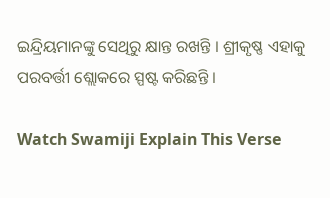ଇନ୍ଦ୍ରିୟମାନଙ୍କୁ ସେଥିରୁ କ୍ଷାନ୍ତ ରଖନ୍ତି । ଶ୍ରୀକୃଷ୍ଣ ଏହାକୁ ପରବର୍ତ୍ତୀ ଶ୍ଲୋକରେ ସ୍ପଷ୍ଟ କରିଛନ୍ତି ।

Watch Swamiji Explain This Verse